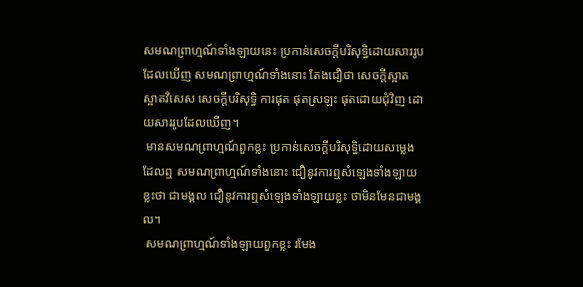សមណព្រាហ្មណ៍ទាំងឡាយនេះ ប្រកាន់សេចក្តីបរិសុទ្ធិដោយសាររូបដែលឃើញ សមណព្រាហ្មណ៍ទាំងនោះ តែងជឿថា សេចក្តីស្អាត ស្អាតវិសេស សេចក្តីបរិសុទ្ធិ ការផុត ផុតស្រឡះ ផុតដោយជុំវិញ ដោយសាររូបដែលឃើញ។
 មានសមណព្រាហ្មណ៍ពួកខ្លះ ប្រកាន់សេចក្តីបរិសុទ្ធិដោយសម្លេងដែលឮ សមណព្រាហ្មណ៍ទាំងនោះ ជឿនូវការឮសំឡេងទាំងឡាយខ្លះថា ជាមង្គល ជឿនូវការឮសំឡេងទាំងឡាយខ្លះ ថាមិនមែនជាមង្គល។
 សមណព្រាហ្មណ៍ទាំងឡាយពួកខ្លះ រមែង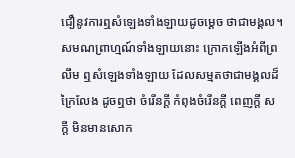ជឿនូវការឮសំឡេងទាំងឡាយដូចម្តេច ថាជាមង្គល។ សមណព្រាហ្មណ៍ទាំងឡាយនោះ ក្រោកឡើងអំពីព្រលឹម ឮសំឡេងទាំងឡាយ ដែលសម្មតថាជាមង្គលដ៏ក្រៃលែង ដូចឮថា ចំរើនក្តី កំពុងចំរើនក្តី ពេញក្តី សក្តី មិនមានសោក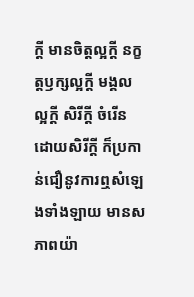ក្តី មានចិត្តល្អក្តី នក្ខត្តឫក្សល្អក្តី មង្គលល្អក្តី សិរីក្តី ចំរើនដោយសិរីក្តី ក៏ប្រកាន់ជឿនូវការឮសំឡេងទាំងឡាយ មានសភាពយ៉ា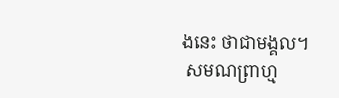ងនេះ ថាជាមង្គល។
 សមណព្រាហ្ម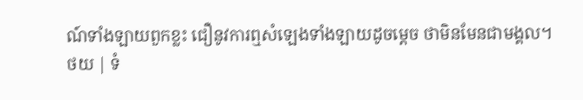ណ៍ទាំងឡាយពួកខ្លះ ជឿនូវការឮសំឡេងទាំងឡាយដូចម្តេច ថាមិនមែនជាមង្គល។
ថយ | ទំ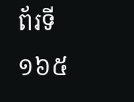ព័រទី ១៦៥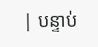| បន្ទាប់